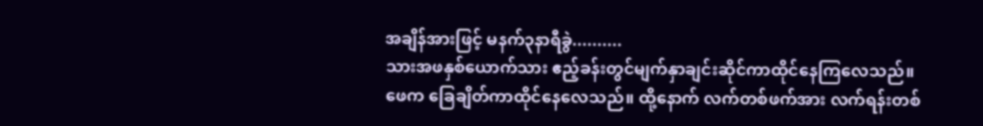အချိန်အားဖြင့် မနက်၃နာရီခွဲ..........
သားအဖနှစ်ယောက်သား ဧည့်ခန်းတွင်မျက်နှာချင်းဆိုင်ကာထိုင်နေကြလေသည်။
ဖေက ခြေချိတ်ကာထိုင်နေလေသည်။ ထို့နောက် လက်တစ်ဖက်အား လက်ရန်းတစ်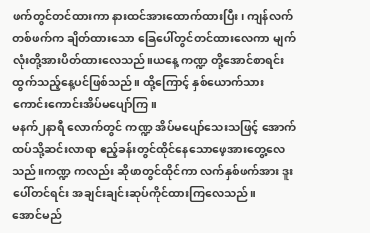ဖက်တွင်တင်ထားကာ နားထင်အားထောက်ထားပြီး၊ ကျန်လက်တစ်ဖက်က ချိတ်ထားသော ခြေပေါ်တွင်တင်ထားလေကာ မျက်လုံးတို့အားပိတ်ထားလေသည်။ယနေ့ ကဏ္ဍ တို့အောင်စာရင်းထွက်သည့်နေ့ပင်ဖြစ်သည်။ ထို့ကြောင့် နှစ်ယောက်သား ကောင်းကောင်းအိပ်မပျော်ကြ။
မနက်၂နာရီ လောက်တွင် ကဏ္ဍ အိပ်မပျော်သေးသဖြင့် အောက်ထပ်သို့ဆင်းလာရာ ဧည့်ခန်းတွင်ထိုင်နေသောဖေ့အားတွေ့လေသည်။ကဏ္ဍ ကလည်း ဆိုဖာတွင်ထိုင်ကာ လက်နှစ်ဖက်အား ဒူးပေါ်တင်ရင်း အချင်းချင်းဆုပ်ကိုင်ထားကြလေသည်။
အောင်မည်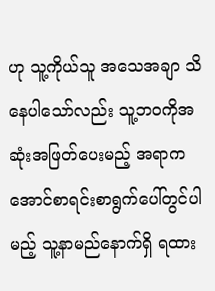ဟု သူ့ကိုယ်သူ အသေအချာ သိနေပါသော်လည်း သူ့ဘဝကိုအဆုံးအဖြတ်ပေးမည့် အရာက အောင်စာရင်းစာရွက်ပေါ်တွင်ပါမည့် သူ့နာမည်နောက်ရှိ ရထား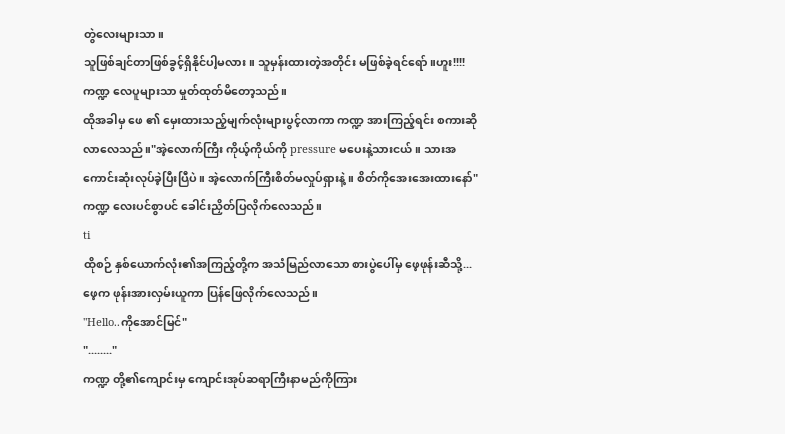တွဲလေးများသာ။
သူဖြစ်ချင်တာဖြစ်ခွင့်ရှိနိုင်ပါ့မလား။ သူမှန်းထားတဲ့အတိုင်း မဖြစ်ခဲ့ရင်ရော်။ဟူး!!!!
ကဏ္ဍ လေပူများသာ မှုတ်ထုတ်မိတော့သည်။
ထိုအခါမှ ဖေ ၏ မှေးထားသည့်မျက်လုံးများပွင့်လာကာ ကဏ္ဍ အားကြည့်ရင်း စကားဆိုလာလေသည်။"အဲ့လောက်ကြီး ကိုယ့်ကိုယ်ကို pressure မပေးနဲ့သားငယ်။ သားအကောင်းဆုံးလုပ်ခဲ့ပြီးပြီပဲ။ အဲ့လောက်ကြီးစိတ်မလှုပ်ရှားနဲ့။ စိတ်ကိုအေးအေးထားနော်"
ကဏ္ဍ လေးပင်စွာပင် ခေါင်းညှိတ်ပြလိုက်လေသည်။
ti
ထိုစဉ် နှစ်ယောက်လုံး၏အကြည့်တို့က အသံမြည်လာသော စားပွဲပေါ်မှ ဖေ့ဖုန်းဆီသို့...
ဖေ့က ဖုန်းအားလှမ်းယူကာ ပြန်ဖြေလိုက်လေသည်။
"Hello..ကိုအောင်မြင်"
"........"
ကဏ္ဍ တို့၏ကျောင်းမှ ကျောင်းအုပ်ဆရာကြီးနာမည်ကိုကြား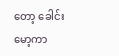တော့ ခေါင်းမော့ကာ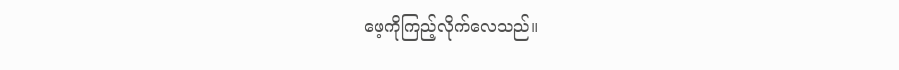ဖေ့ကိုကြည့်လိုက်လေသည်။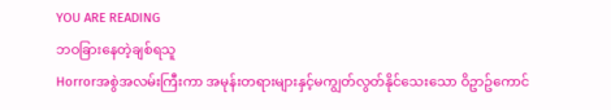YOU ARE READING
ဘဝခြားနေတဲ့ချစ်ရသူ
Horrorအစွဲအလမ်းကြီးကာ အမုန်းတရားများနှင့်မကျွတ်လွတ်နိုင်သေးသော ဝိဥာဥ်ကောင်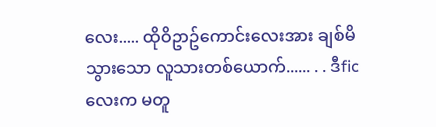လေး..... ထိုဝိဥာဥ်ကောင်းလေးအား ချစ်မိသွားသော လူသားတစ်ယောက်...... . . ဒီficလေးက မတူ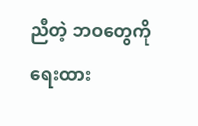ညီတဲ့ ဘဝတွေကိုရေးထား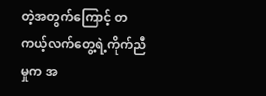တဲ့အတွက်ကြောင့် တကယ့်လက်တွေ့ရဲ့ကိုက်ညီမှုက အ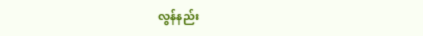လွန်နည်း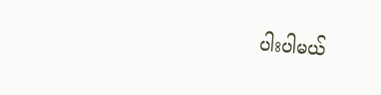ပါးပါမယ်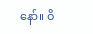နော်။ ဝိ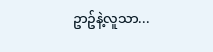ဥာဥ်နဲ့လူသာ...